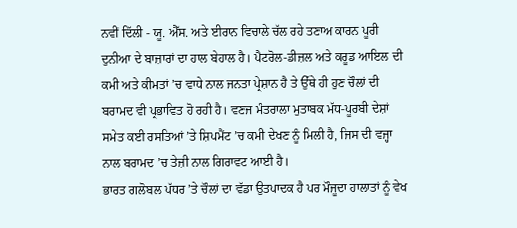ਨਵੀਂ ਦਿੱਲੀ - ਯੂ. ਐੱਸ. ਅਤੇ ਈਰਾਨ ਵਿਚਾਲੇ ਚੱਲ ਰਹੇ ਤਣਾਅ ਕਾਰਨ ਪੂਰੀ ਦੁਨੀਆ ਦੇ ਬਾਜ਼ਾਰਾਂ ਦਾ ਹਾਲ ਬੇਹਾਲ ਹੈ। ਪੈਟਰੋਲ-ਡੀਜ਼ਲ ਅਤੇ ਕਰੂਡ ਆਇਲ ਦੀ ਕਮੀ ਅਤੇ ਕੀਮਤਾਂ ’ਚ ਵਾਧੇ ਨਾਲ ਜਨਤਾ ਪ੍ਰੇਸ਼ਾਨ ਹੈ ਤੇ ਉੱਥੇ ਹੀ ਹੁਣ ਚੌਲਾਂ ਦੀ ਬਰਾਮਦ ਵੀ ਪ੍ਰਭਾਵਿਤ ਹੋ ਰਹੀ ਹੈ। ਵਣਜ ਮੰਤਰਾਲਾ ਮੁਤਾਬਕ ਮੱਧ-ਪੂਰਬੀ ਦੇਸ਼ਾਂ ਸਮੇਤ ਕਈ ਰਸਤਿਆਂ ’ਤੇ ਸ਼ਿਪਮੈਂਟ ’ਚ ਕਮੀ ਦੇਖਣ ਨੂੰ ਮਿਲੀ ਹੈ, ਜਿਸ ਦੀ ਵਜ੍ਹਾ ਨਾਲ ਬਰਾਮਦ ’ਚ ਤੇਜ਼ੀ ਨਾਲ ਗਿਰਾਵਟ ਆਈ ਹੈ।
ਭਾਰਤ ਗਲੋਬਲ ਪੱਧਰ ’ਤੇ ਚੌਲਾਂ ਦਾ ਵੱਡਾ ਉਤਪਾਦਕ ਹੈ ਪਰ ਮੌਜੂਦਾ ਹਾਲਾਤਾਂ ਨੂੰ ਵੇਖ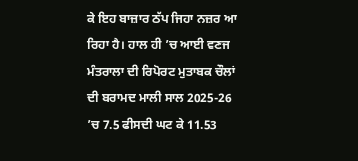ਕੇ ਇਹ ਬਾਜ਼ਾਰ ਠੱਪ ਜਿਹਾ ਨਜ਼ਰ ਆ ਰਿਹਾ ਹੈ। ਹਾਲ ਹੀ ’ਚ ਆਈ ਵਣਜ ਮੰਤਰਾਲਾ ਦੀ ਰਿਪੋਰਟ ਮੁਤਾਬਕ ਚੌਲਾਂ ਦੀ ਬਰਾਮਦ ਮਾਲੀ ਸਾਲ 2025-26 ’ਚ 7.5 ਫੀਸਦੀ ਘਟ ਕੇ 11.53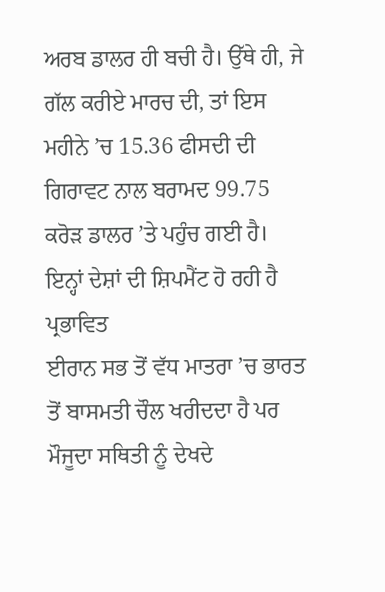ਅਰਬ ਡਾਲਰ ਹੀ ਬਚੀ ਹੈ। ਉੱਥੇ ਹੀ, ਜੇ ਗੱਲ ਕਰੀਏ ਮਾਰਚ ਦੀ, ਤਾਂ ਇਸ ਮਹੀਨੇ ’ਚ 15.36 ਫੀਸਦੀ ਦੀ ਗਿਰਾਵਟ ਨਾਲ ਬਰਾਮਦ 99.75 ਕਰੋੜ ਡਾਲਰ ’ਤੇ ਪਹੁੰਚ ਗਈ ਹੈ।
ਇਨ੍ਹਾਂ ਦੇਸ਼ਾਂ ਦੀ ਸ਼ਿਪਮੈਂਟ ਹੋ ਰਹੀ ਹੈ ਪ੍ਰਭਾਵਿਤ
ਈਰਾਨ ਸਭ ਤੋਂ ਵੱਧ ਮਾਤਰਾ ’ਚ ਭਾਰਤ ਤੋਂ ਬਾਸਮਤੀ ਚੌਲ ਖਰੀਦਦਾ ਹੈ ਪਰ ਮੌਜੂਦਾ ਸਥਿਤੀ ਨੂੰ ਦੇਖਦੇ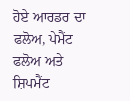ਹੋਏ ਆਰਡਰ ਦਾ ਫਲੋਅ, ਪੇਮੈਂਟ ਫਲੋਅ ਅਤੇ ਸ਼ਿਪਮੈਂਟ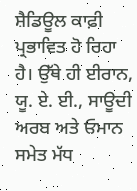ਸ਼ੈਡਿਊਲ ਕਾਫ਼ੀ ਪ੍ਰਭਾਵਿਤ ਹੋ ਰਿਹਾ ਹੈ। ਉੱਥੇ ਹੀ ਈਰਾਨ, ਯੂ. ਏ. ਈ., ਸਾਊਦੀ ਅਰਬ ਅਤੇ ਓਮਾਨ ਸਮੇਤ ਮੱਧ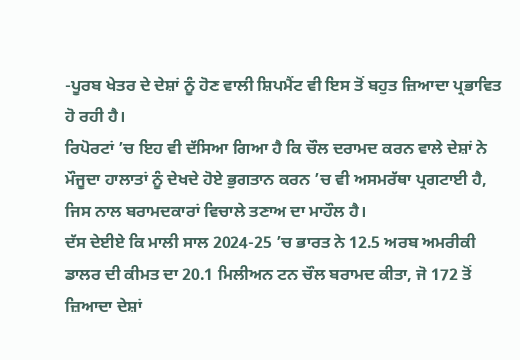-ਪੂਰਬ ਖੇਤਰ ਦੇ ਦੇਸ਼ਾਂ ਨੂੰ ਹੋਣ ਵਾਲੀ ਸ਼ਿਪਮੈਂਟ ਵੀ ਇਸ ਤੋਂ ਬਹੁਤ ਜ਼ਿਆਦਾ ਪ੍ਰਭਾਵਿਤ ਹੋ ਰਹੀ ਹੈ।
ਰਿਪੋਰਟਾਂ ’ਚ ਇਹ ਵੀ ਦੱਸਿਆ ਗਿਆ ਹੈ ਕਿ ਚੌਲ ਦਰਾਮਦ ਕਰਨ ਵਾਲੇ ਦੇਸ਼ਾਂ ਨੇ ਮੌਜੂਦਾ ਹਾਲਾਤਾਂ ਨੂੰ ਦੇਖਦੇ ਹੋਏ ਭੁਗਤਾਨ ਕਰਨ ’ਚ ਵੀ ਅਸਮਰੱਥਾ ਪ੍ਰਗਟਾਈ ਹੈ, ਜਿਸ ਨਾਲ ਬਰਾਮਦਕਾਰਾਂ ਵਿਚਾਲੇ ਤਣਾਅ ਦਾ ਮਾਹੌਲ ਹੈ।
ਦੱਸ ਦੇਈਏ ਕਿ ਮਾਲੀ ਸਾਲ 2024-25 ’ਚ ਭਾਰਤ ਨੇ 12.5 ਅਰਬ ਅਮਰੀਕੀ ਡਾਲਰ ਦੀ ਕੀਮਤ ਦਾ 20.1 ਮਿਲੀਅਨ ਟਨ ਚੌਲ ਬਰਾਮਦ ਕੀਤਾ, ਜੋ 172 ਤੋਂ ਜ਼ਿਆਦਾ ਦੇਸ਼ਾਂ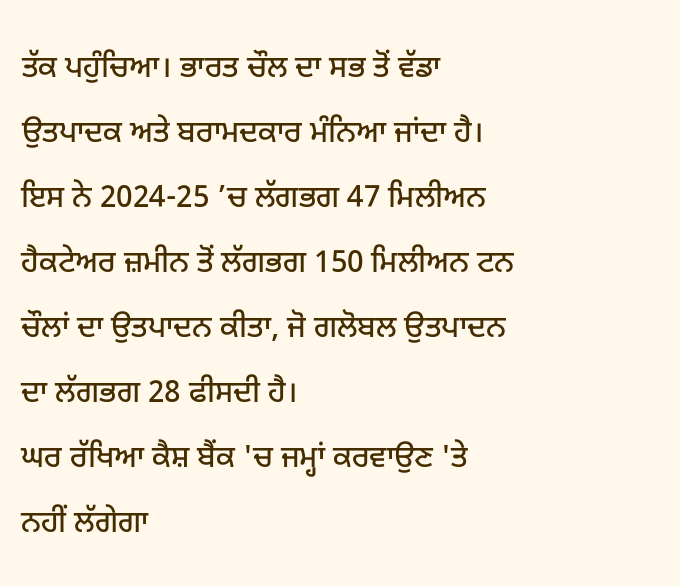ਤੱਕ ਪਹੁੰਚਿਆ। ਭਾਰਤ ਚੌਲ ਦਾ ਸਭ ਤੋਂ ਵੱਡਾ ਉਤਪਾਦਕ ਅਤੇ ਬਰਾਮਦਕਾਰ ਮੰਨਿਆ ਜਾਂਦਾ ਹੈ। ਇਸ ਨੇ 2024-25 ’ਚ ਲੱਗਭਗ 47 ਮਿਲੀਅਨ ਹੈਕਟੇਅਰ ਜ਼ਮੀਨ ਤੋਂ ਲੱਗਭਗ 150 ਮਿਲੀਅਨ ਟਨ ਚੌਲਾਂ ਦਾ ਉਤਪਾਦਨ ਕੀਤਾ, ਜੋ ਗਲੋਬਲ ਉਤਪਾਦਨ ਦਾ ਲੱਗਭਗ 28 ਫੀਸਦੀ ਹੈ।
ਘਰ ਰੱਖਿਆ ਕੈਸ਼ ਬੈਂਕ 'ਚ ਜਮ੍ਹਾਂ ਕਰਵਾਉਣ 'ਤੇ ਨਹੀਂ ਲੱਗੇਗਾ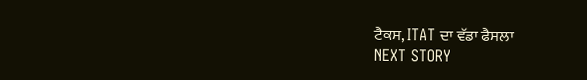ਟੈਕਸ, ITAT ਦਾ ਵੱਡਾ ਫੈਸਲਾ
NEXT STORY